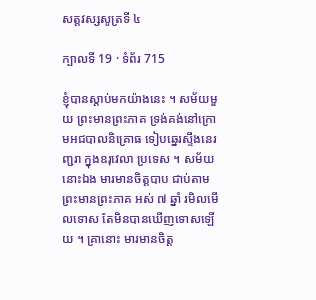សត្តវស្សសូត្រទី ៤

ក្បាលទី 19 · ទំព័រ 715

ខ្ញុំបានស្តាប់មកយ៉ាងនេះ ។ សម័យមួយ ព្រះមានព្រះភាគ ទ្រង់គង់នៅក្រោមអជបាលនិគ្រោធ ទៀបឆ្នេរស្ទឹងនេរញ្ជរា ក្នុងឧរុវេលា ប្រទេស ។ សម័យនោះឯង មារមានចិត្តបាប ជាប់តាមព្រះមានព្រះភាគ អស់ ៧ ឆ្នាំ រមិលមើលទោស តែមិនបានឃើញទោសឡើយ ។ គ្រានោះ មារមានចិត្ត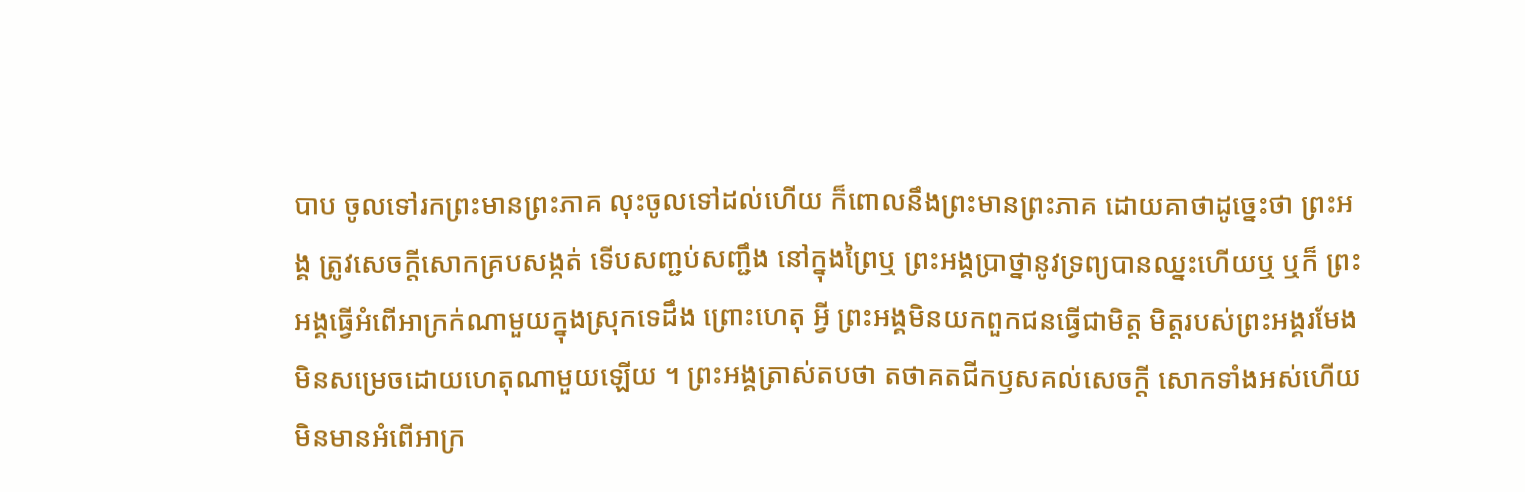បាប ចូលទៅរកព្រះមានព្រះភាគ លុះចូលទៅដល់ហើយ ក៏ពោលនឹងព្រះមានព្រះភាគ ដោយគាថាដូច្នេះថា ព្រះអង្គ ត្រូវសេចក្តីសោកគ្របសង្កត់ ទើបសញ្ជប់សញ្ជឹង នៅក្នុងព្រៃឬ ព្រះអង្គប្រាថ្នានូវទ្រព្យបានឈ្នះហើយឬ ឬក៏ ព្រះអង្គធ្វើអំពើអាក្រក់ណាមួយក្នុងស្រុកទេដឹង ព្រោះហេតុ អ្វី ព្រះអង្គមិនយកពួកជនធ្វើជាមិត្ត មិត្តរបស់ព្រះអង្គរមែង មិនសម្រេចដោយហេតុណាមួយឡើយ ។ ព្រះអង្គត្រាស់តបថា តថាគតជីកឫសគល់សេចក្តី សោកទាំងអស់ហើយ មិនមានអំពើអាក្រ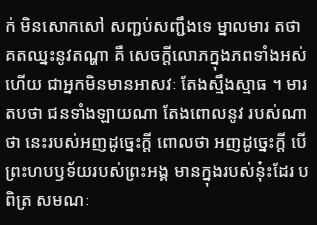ក់ មិនសោកសៅ សញ្ជប់សញ្ជឹងទេ ម្នាលមារ តថាគតឈ្នះនូវតណ្ហា គឺ សេចក្តីលោភក្នុងភពទាំងអស់ហើយ ជាអ្នកមិនមានអាសវៈ តែងស្មឹងស្មាធ ។ មារតបថា ជនទាំងឡាយណា តែងពោលនូវ របស់ណាថា នេះរបស់អញដូច្នេះក្តី ពោលថា អញដូច្នេះក្តី បើព្រះហបឫទ័យរបស់ព្រះអង្គ មានក្នុងរបស់នុ៎ះដែរ បពិត្រ សមណៈ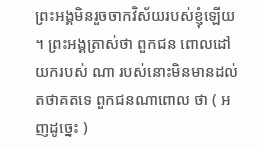ព្រះអង្គមិនរួចចាកវិស័យរបស់ខ្ញុំឡើយ ។ ព្រះអង្គត្រាស់ថា ពួកជន ពោលដៅយករបស់ ណា របស់នោះមិនមានដល់តថាគតទេ ពួកជនណាពោល ថា ( អញដូច្នេះ )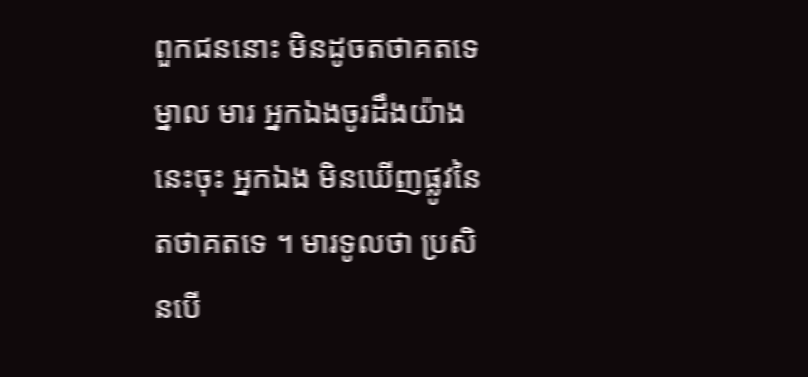ពួកជននោះ មិនដូចតថាគតទេ ម្នាល មារ អ្នកឯងចូរដឹងយ៉ាងនេះចុះ អ្នកឯង មិនឃើញផ្លូវនៃ តថាគតទេ ។ មារទូលថា ប្រសិនបើ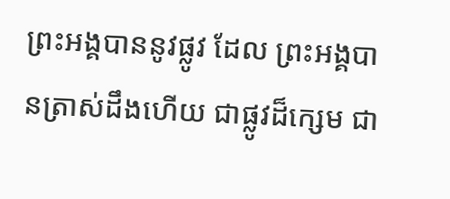ព្រះអង្គបាននូវផ្លូវ ដែល ព្រះអង្គបានត្រាស់ដឹងហើយ ជាផ្លូវដ៏ក្សេម ជា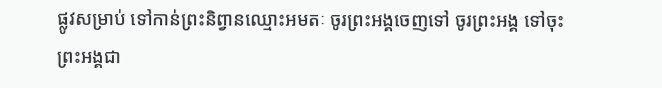ផ្លូវសម្រាប់ ទៅកាន់ព្រះនិព្វានឈ្មោះអមតៈ ចូរព្រះអង្គចេញទៅ ចូរព្រះអង្គ ទៅចុះ ព្រះអង្គជា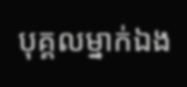បុគ្គលម្នាក់ឯង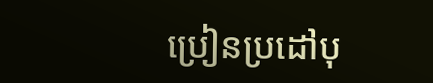ប្រៀនប្រដៅបុ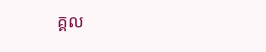គ្គល